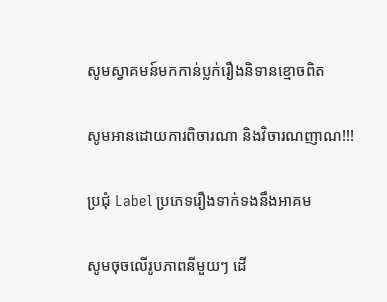សូមស្វាគមន៍មកកាន់ប្លក់រឿងនិទានខ្មោចពិត

សូមអានដោយការពិចារណា និងវិចារណញាណ!!!

ប្រជុំ Label ប្រភេទរឿងទាក់ទងនឹងអាគម

សូមចុចលើរូបភាពនីមួយៗ ដើ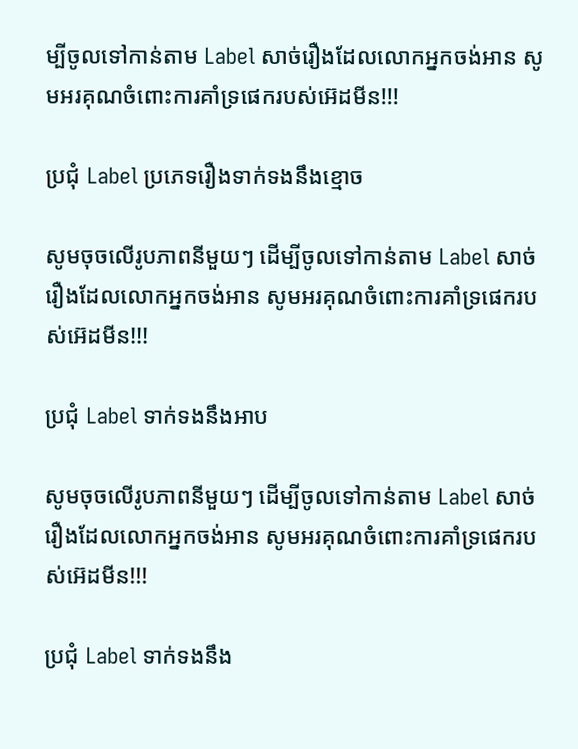ម្បីចូលទៅកាន់តាម Label សាច់រឿងដែលលោកអ្នកចង់អាន សូមអរគុណចំពោះការគាំទ្រផេករបស់អ៊េដមីន!!!

ប្រជុំ Label ប្រភេទរឿងទាក់ទងនឹងខ្មោច

សូមចុចលើរូបភាពនីមួយៗ ដើម្បីចូលទៅកាន់តាម Label សាច់រឿងដែលលោកអ្នកចង់អាន សូមអរគុណចំពោះការគាំទ្រផេករបស់អ៊េដមីន!!!

ប្រជុំ Label ទាក់ទងនឹងអាប

សូមចុចលើរូបភាពនីមួយៗ ដើម្បីចូលទៅកាន់តាម Label សាច់រឿងដែលលោកអ្នកចង់អាន សូមអរគុណចំពោះការគាំទ្រផេករបស់អ៊េដមីន!!!

ប្រជុំ Label ទាក់ទងនឹង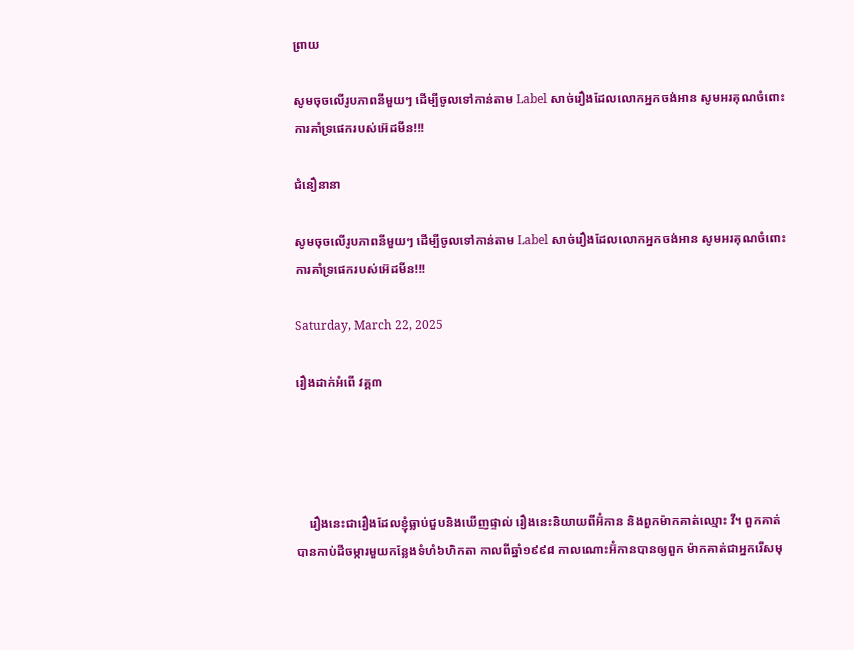ព្រាយ

សូមចុចលើរូបភាពនីមួយៗ ដើម្បីចូលទៅកាន់តាម Label សាច់រឿងដែលលោកអ្នកចង់អាន សូមអរគុណចំពោះការគាំទ្រផេករបស់អ៊េដមីន!!!

ជំនឿនានា

សូមចុចលើរូបភាពនីមួយៗ ដើម្បីចូលទៅកាន់តាម Label សាច់រឿងដែលលោកអ្នកចង់អាន សូមអរគុណចំពោះការគាំទ្រផេករបស់អ៊េដមីន!!!

Saturday, March 22, 2025

រឿងដាក់អំពើ វគ្គ៣




    រឿងនេះជារឿងដែលខ្ញុំធ្លាប់ជួបនិងឃើញផ្ទាល់ រឿងនេះនិយាយពីអ៊ំកាន និងពួកម៉ាកគាត់ឈ្មោះ វី។ ពួកគាត់បានកាប់ដីចម្ការមួយកន្លែងទំហំ៦ហិកតា កាលពីឆ្នាំ១៩៩៨ កាលណោះអ៊ំកានបានឲ្យពួក ម៉ាកគាត់ជាអ្នករើសមុ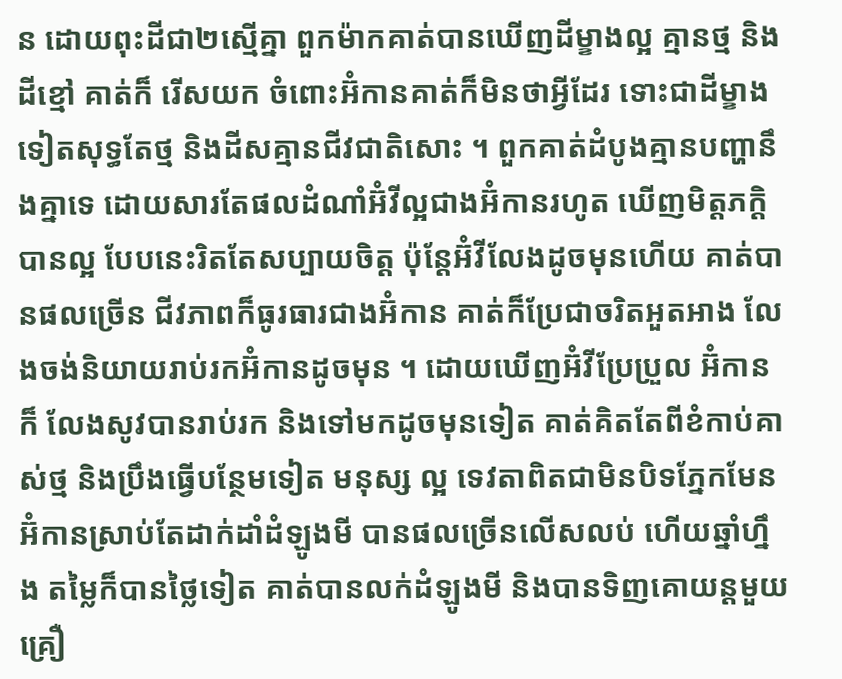ន ដោយពុះដីជា២ស្មើគ្នា ពួកម៉ាកគាត់បានឃើញដីម្ខាងល្អ គ្មានថ្ម និងដីខ្មៅ គាត់ក៏ រើសយក ចំពោះអ៊ំកានគាត់ក៏មិនថាអ្វីដែរ ទោះជាដីម្ខាងទៀតសុទ្ធតែថ្ម និងដីសគ្មានជីវជាតិសោះ ។ ពួកគាត់ដំបូងគ្មានបញ្ហានឹងគ្នាទេ ដោយសារតែផលដំណាំអ៊ំវីល្អជាងអ៊ំកានរហូត ឃើញមិត្តភក្ដិបានល្អ បែបនេះរិតតែសប្បាយចិត្ត ប៉ុន្ដែអ៊ំវីលែងដូចមុនហើយ គាត់បានផលច្រើន ជីវភាពក៏ធូរធារជាងអ៊ំកាន គាត់ក៏ប្រែជាចរិតអួតអាង លែងចង់និយាយរាប់រកអ៊ំកានដូចមុន ។ ដោយឃើញអ៊ំវីប្រែប្រួល អ៊ំកានក៏ លែងសូវបានរាប់រក និងទៅមកដូចមុនទៀត គាត់គិតតែពីខំកាប់គាស់ថ្ម និងប្រឹងធ្វើបន្ថែមទៀត មនុស្ស ល្អ ទេវតាពិតជាមិនបិទភ្នែកមែន អ៊ំកានស្រាប់តែដាក់ដាំដំឡូងមី បានផលច្រើនលើសលប់ ហើយឆ្នាំហ្នឹង តម្លៃក៏បានថ្លៃទៀត គាត់បានលក់ដំឡូងមី និងបានទិញគោយន្ដមួយគ្រឿ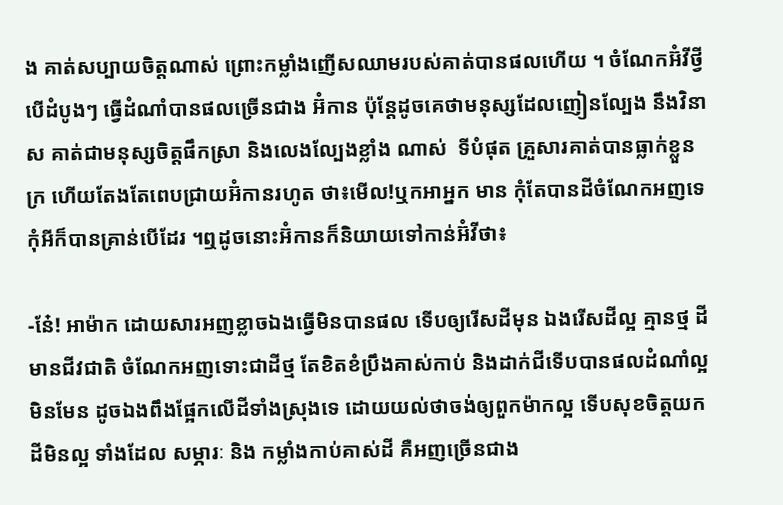ង គាត់សប្បាយចិត្តណាស់ ព្រោះកម្លាំងញើសឈាមរបស់គាត់បានផលហើយ ។ ចំណែកអ៊ំវីថ្វីបើដំបូងៗ ធ្វើដំណាំបានផលច្រើនជាង អ៊ំកាន ប៉ុន្ដែដូចគេថាមនុស្សដែលញៀនល្បែង នឹងវិនាស គាត់ជាមនុស្សចិត្តផឹកស្រា និងលេងល្បែងខ្លាំង ណាស់  ទីបំផុត គ្រួសារគាត់បានធ្លាក់ខ្លួនក្រ ហើយតែងតែពេបជ្រាយអ៊ំកានរហូត ថា៖មើល!ឬកអាអ្នក មាន កុំតែបានដីចំណែកអញទេ កុំអីក៏បានគ្រាន់បើដែរ ។ឮដូចនោះអ៊ំកានក៏និយាយទៅកាន់អ៊ំវីថា៖

-នែ៎! អាម៉ាក ដោយសារអញខ្លាចឯងធ្វើមិនបានផល ទើបឲ្យរើសដីមុន ឯងរើសដីល្អ គ្មានថ្ម ដីមានជីវជាតិ ចំណែកអញទោះជាដីថ្ម តែខិតខំប្រឹងគាស់កាប់ និងដាក់ជីទើបបានផលដំណាំល្អ មិនមែន ដូចឯងពឹងផ្អែកលើដីទាំងស្រុងទេ ដោយយល់ថាចង់ឲ្យពួកម៉ាកល្អ ទើបសុខចិត្តយកដីមិនល្អ ទាំងដែល សម្ភារៈ និង កម្លាំងកាប់គាស់ដី គឺអញច្រើនជាង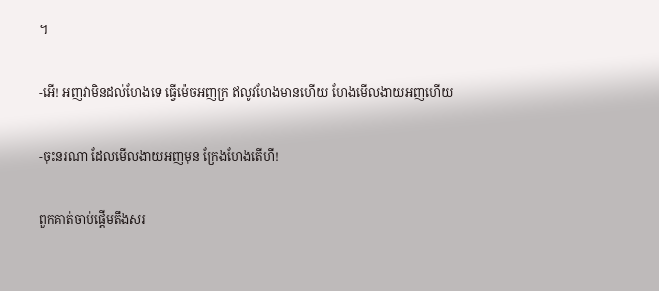។

-អើ! អញវាមិនដល់ហែងទេ ធ្វើម៉េចអញក្រ ឥលូវហែងមានហើយ ហែងមើលងាយអញហើយ

-ចុះនរណា ដែលមើលងាយអញមុន ក្រែងហែងតើហី!

ពួកគាត់ចាប់ផ្ដើមតឹងសរ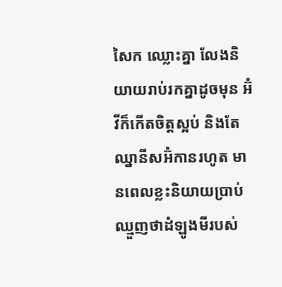សៃក ឈ្លោះគ្នា លែងនិយាយរាប់រកគ្នាដូចមុន អ៊ំវីក៏កើតចិត្តស្អប់ និងតែឈ្នានីសអ៊ំកានរហូត មានពេលខ្លះនិយាយប្រាប់ឈ្មួញថាដំឡូងមីរបស់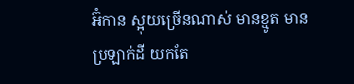អ៊ំកាន ស្អុយច្រើនណាស់ មានខ្មូត មានប្រឡាក់ដី យកតែ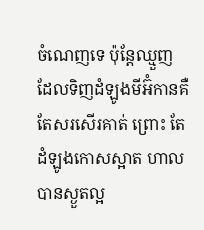ចំណេញទេ ប៉ុន្ដែឈ្មួញដែលទិញដំឡូងមីអ៊ំកានគឺតែសរសើរគាត់ ព្រោះ តែដំឡូងកោសស្អាត ហាលបានស្ងួតល្អ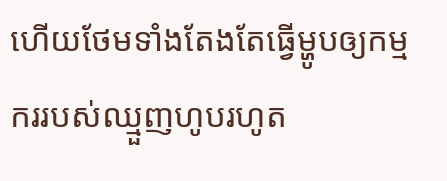ហើយថែមទាំងតែងតែធ្វើម្ហូបឲ្យកម្មកររបស់ឈ្មួញហូបរហូត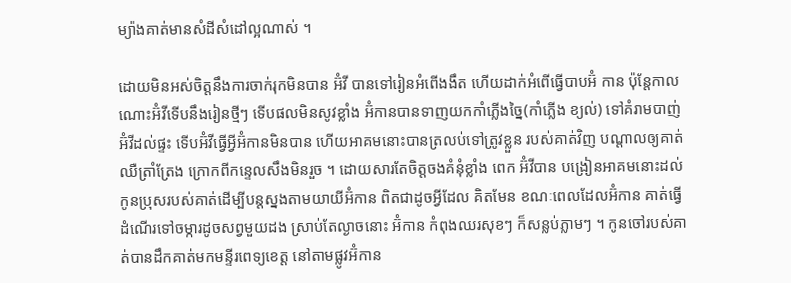ម្យ៉ាងគាត់មានសំដីសំដៅល្អណាស់ ។

ដោយមិនអស់ចិត្តនឹងការចាក់រុកមិនបាន អ៊ំវី បានទៅរៀនអំពើងងឹត ហើយដាក់អំពើធ្វើបាបអ៊ំ កាន ប៉ុន្ដែកាលណោះអ៊ំវីទើបនឹងរៀនថ្មីៗ ទើបផលមិនសូវខ្លាំង អ៊ំកានបានទាញយកកាំភ្លើងច្នៃ(កាំភ្លើង ខ្យល់) ទៅគំរាមបាញ់អ៊ំវីដល់ផ្ទះ ទើបអ៊ំវីធ្វើអ្វីអ៊ំកានមិនបាន ហើយអាគមនោះបានត្រលប់ទៅត្រូវខ្លួន របស់គាត់វិញ បណ្ដាលឲ្យគាត់ឈឺត្រាំត្រែង ក្រោកពីកន្ទេលសឹងមិនរួច ។ ដោយសារតែចិត្តចងគំនុំខ្លាំង ពេក អ៊ំវីបាន បង្រៀនអាគមនោះដល់កូនប្រុសរបស់គាត់ដើម្បីបន្ដស្នងតាមយាយីអ៊ំកាន ពិតជាដូចអ្វីដែល គិតមែន ខណៈពេលដែលអ៊ំកាន គាត់ធ្វើដំណើរទៅចម្ការដូចសព្វមួយដង ស្រាប់តែល្ងាចនោះ អ៊ំកាន កំពុងឈរសុខៗ ក៏សន្លប់ភ្លាមៗ ។ កូនចៅរបស់គាត់បានដឹកគាត់មកមន្ទីរពេទ្យខេត្ត នៅតាមផ្លូវអ៊ំកាន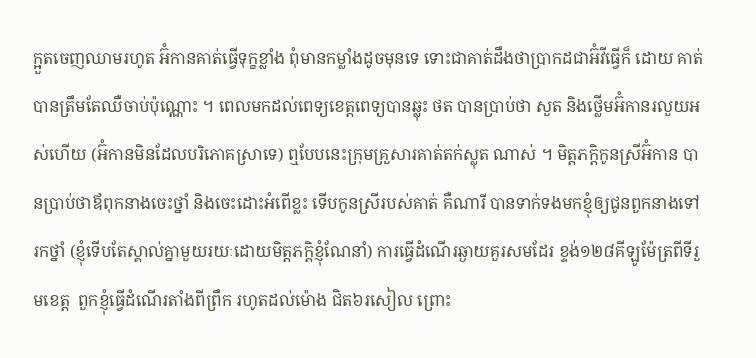ក្អួតចេញឈាមរហូត អ៊ំកានគាត់ធ្វើទុក្ខខ្លាំង ពុំមានកម្លាំងដូចមុនទេ ទោះជាគាត់ដឹងថាប្រាកដជាអ៊ំវីធ្វើក៏ ដោយ គាត់បានត្រឹមតែឈឺចាប់ប៉ុណ្ណោះ ។ ពេលមកដល់ពេទ្យខេត្តពេទ្យបានឆ្លុះ ថត បានប្រាប់ថា សួត និងថ្លើមអ៊ំកានរលួយអស់ហើយ (អ៊ំកានមិនដែលបរិភោគស្រាទេ) ឮបែបនេះក្រុមគ្រួសារគាត់តក់ស្លុត ណាស់ ។ មិត្តភក្ដិកូនស្រីអ៊ំកាន បានប្រាប់ថាឪពុកនាងចេះថ្នាំ និងចេះដោះអំពើខ្លះ ទើបកូនស្រីរបស់គាត់ គឺណារី បានទាក់ទងមកខ្ញុំឲ្យជូនពួកនាងទៅរកថ្នាំ (ខ្ញុំទើបតែស្គាល់គ្នាមួយរយៈដោយមិត្តភក្ដិខ្ញុំណែនាំ) ការធ្វើដំណើរឆ្ងាយគួរសមដែរ ខ្ទង់១២៨គីឡូម៉ែត្រពីទីរួមខេត្ត  ពួកខ្ញុំធ្វើដំណើរតាំងពីព្រឹក រហូតដល់ម៉ោង ជិត៦រសៀល ព្រោះ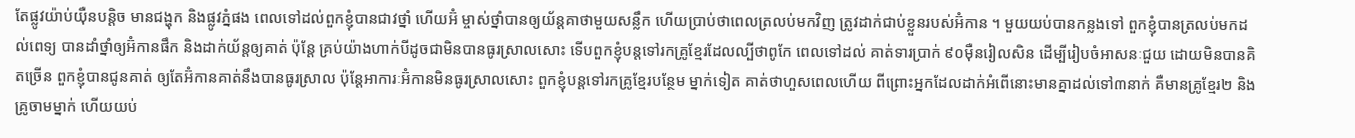តែផ្លូវយ៉ាប់យ៉ឺនបន្ដិច មានជង្ហុក និងផ្លូវភ្នំផង ពេលទៅដល់ពួកខ្ញុំបានជាវថ្នាំ ហើយអ៊ំ ម្ចាស់ថ្នាំបានឲ្យយ័ន្ដគាថាមួយសន្លឹក ហើយប្រាប់ថាពេលត្រលប់មកវិញ ត្រូវដាក់ជាប់ខ្លួនរបស់អ៊ំកាន ។ មួយយប់បានកន្លងទៅ ពួកខ្ញុំបានត្រលប់មកដល់ពេទ្យ បានដាំថ្នាំឲ្យអ៊ំកានផឹក និងដាក់យ័ន្ដឲ្យគាត់ ប៉ុន្ដែ គ្រប់យ៉ាងហាក់បីដូចជាមិនបានធូរស្រាលសោះ ទើបពួកខ្ញុំបន្ដទៅរកគ្រូខ្មែរដែលល្បីថាពូកែ ពេលទៅដល់ គាត់ទារប្រាក់ ៩០ម៉ឺនរៀលសិន ដើម្បីរៀបចំអាសនៈជួយ ដោយមិនបានគិតច្រើន ពួកខ្ញុំបានជូនគាត់ ឲ្យតែអ៊ំកានគាត់នឹងបានធូរស្រាល ប៉ុន្ដែអាការៈអ៊ំកានមិនធូរស្រាលសោះ ពួកខ្ញុំបន្ដទៅរកគ្រូខ្មែរបន្ថែម ម្នាក់ទៀត គាត់ថាហួសពេលហើយ ពីព្រោះអ្នកដែលដាក់អំពើនោះមានគ្នាដល់ទៅ៣នាក់ គឺមានគ្រូខ្មែរ២ និងគ្រូចាមម្នាក់ ហើយយប់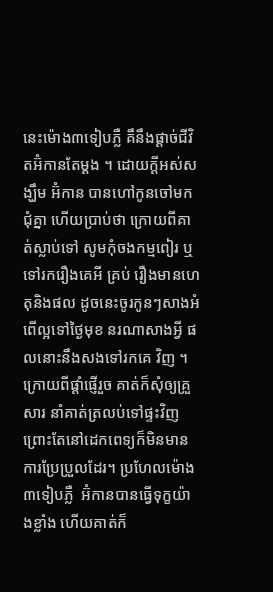នេះម៉ោង៣ទៀបភ្លឺ គឹនឹងផ្ដាច់ជីវិតអ៊ំកានតែម្ដង ។ ដោយក្ដីអស់សង្ឃឹម អ៊ំកាន បានហៅកូនចៅមកជុំគ្នា ហើយប្រាប់ថា ក្រោយពីគាត់ស្លាប់ទៅ សូមកុំចងកម្មពៀរ ឬទៅរករឿងគេអី គ្រប់ រឿងមានហេតុនិងផល ដូចនេះចូរកូនៗសាងអំពើល្អទៅថ្ងៃមុខ នរណាសាងអី្វ ផលនោះនឹងសងទៅរកគេ វិញ ។ ក្រោយពីផ្ដាំផ្ញើរួច គាត់ក៏សុំឲ្យគ្រួសារ នាំគាត់ត្រលប់ទៅផ្ទះវិញ ព្រោះតែនៅដេកពេទ្យក៏មិនមាន ការប្រែប្រួលដែរ។ ប្រហែលម៉ោង ៣ទៀបភ្លឺ  អ៊ំកានបានធ្វើទុក្ខយ៉ាងខ្លាំង ហើយគាត់ក៏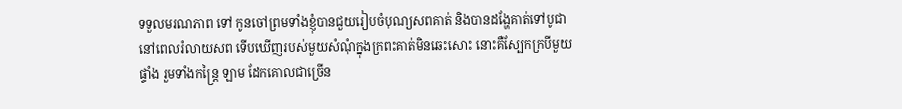ទទួលមរណភាព ទៅ កូនចៅព្រមទាំងខ្ញុំបានជួយរៀបចំបុណ្យសពគាត់ និងបានដង្ហែគាត់ទៅបូជា នៅពេលរំលាយសព ទើបឃើញរបស់មួយសំណុំក្នុងក្រពះគាត់មិនឆេះសោះ នោះគឺស្បែកក្របីមួយផ្ទាំង រួមទាំងកន្រៃ្ដ ឡាម ដែកគោលជាច្រើន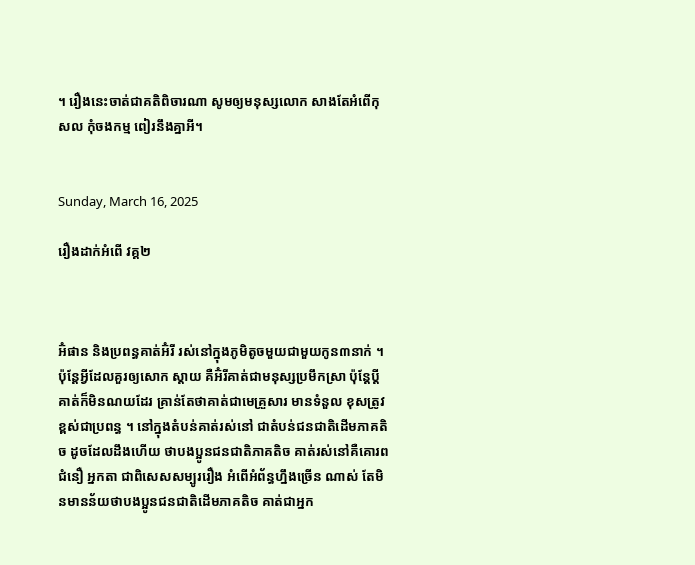។ រឿងនេះចាត់ជាគតិពិចារណា សូមឲ្យមនុស្សលោក សាងតែអំពើកុសល កុំចងកម្ម ពៀរនឹងគ្នាអី។


Sunday, March 16, 2025

រឿងដាក់អំពើ វគ្គ២



អ៊ំផាន និងប្រពន្ធគាត់អ៊ំរី រស់នៅក្នុងភូមិតូចមួយជាមួយកូន៣នាក់ ។ ប៉ុន្ដែអ្វីដែលគួរឲ្យសោក ស្ដាយ គឺអ៊ំរីគាត់ជាមនុស្សប្រមឹកស្រា ប៉ុន្ដែប្ដីគាត់ក៏មិនណយដែរ គ្រាន់តែថាគាត់ជាមេគ្រួសារ មានទំនួល ខុសត្រូវខ្ពស់ជាប្រពន្ធ ។ នៅក្នុងតំបន់គាត់រស់នៅ ជាតំបន់ជនជាតិដើមភាគតិច ដូចដែលដឹងហើយ ថាបងប្អូនជនជាតិភាគតិច គាត់រស់នៅគឺគោរពជំនឿ អ្នកតា ជាពិសេសសម្បូររឿង អំពើអំព័ន្ធហ្នឹងច្រើន ណាស់ តែមិនមានន័យថាបងប្អូនជនជាតិដើមភាគតិច គាត់ជាអ្នក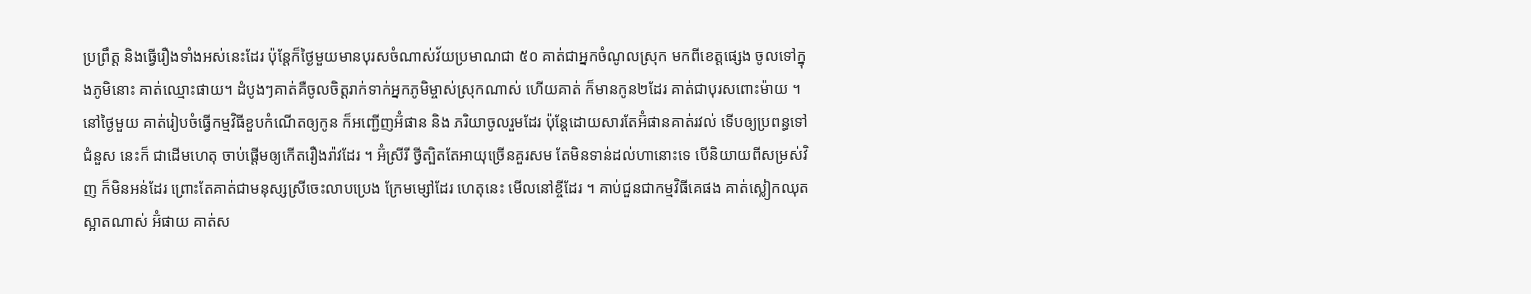ប្រព្រឹត្ត និងធ្វើរឿងទាំងអស់នេះដែរ ប៉ុន្ដែក៏ថ្ងៃមួយមានបុរសចំណាស់វ័យប្រមាណជា ៥០ គាត់ជាអ្នកចំណូលស្រុក មកពីខេត្តផ្សេង ចូលទៅក្នុងភូមិនោះ គាត់ឈ្មោះផាយ។ ដំបូងៗគាត់គឺចូលចិត្តរាក់ទាក់អ្នកភូមិម្ចាស់ស្រុកណាស់ ហើយគាត់ ក៏មានកូន២ដែរ គាត់ជាបុរសពោះម៉ាយ ។ នៅថ្ងៃមួយ គាត់រៀបចំធ្វើកម្មវិធីខួបកំណើតឲ្យកូន ក៏អញ្ជើញអ៊ំផាន និង ភរិយាចូលរួមដែរ ប៉ុន្ដែដោយសារតែអ៊ំផានគាត់រវល់ ទើបឲ្យប្រពន្ធទៅជំនួស នេះក៏ ជាដើមហេតុ ចាប់ផ្ដើមឲ្យកើតរឿងរ៉ាវដែរ ។ អ៊ំស្រីរី ថ្វីត្បិតតែអាយុច្រើនគួរសម តែមិនទាន់ដល់ហានោះទេ បើនិយាយពីសម្រស់វិញ ក៏មិនអន់ដែរ ព្រោះតែគាត់ជាមនុស្សស្រីចេះលាបប្រេង ក្រែមម្សៅដែរ ហេតុនេះ មើលនៅខ្ចីដែរ ។ គាប់ជួនជាកម្មវិធីគេផង គាត់ស្លៀកឈុតស្អាតណាស់ អ៊ំផាយ គាត់ស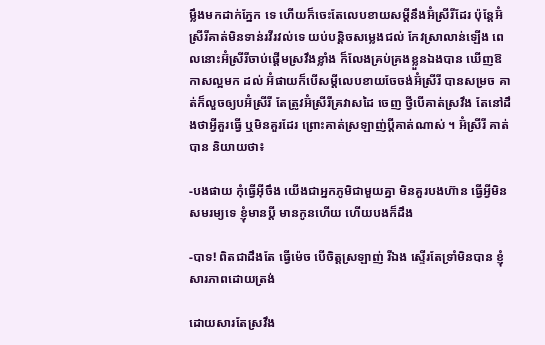ម្លឹងមកដាក់ភ្នែក ទេ ហើយក៏ចេះតែលេបខាយសម្ដីនឹងអ៊ំស្រីរីដែរ ប៉ុន្ដែអ៊ំស្រីរីគាត់មិនទាន់រវីរវល់ទេ យប់បន្ដិចសម្លេងជល់ កែវស្រាលាន់ឡើង ពេលនោះអ៊ំស្រីរីចាប់ផ្ដើមស្រវឹងខ្លាំង ក៏លែងគ្រប់គ្រងខ្លួនឯងបាន ឃើញឱកាសល្អមក ដល់ អ៊ំផាយក៏បើសម្ដីលេបខាយចែចង់អ៊ំស្រីរី បានសម្រច គាត់ក៏លួចឲ្យបអ៊ំស្រីរី តែត្រូវអ៊ំស្រីរីគ្រវាសដៃ ចេញ ថ្វីបើគាត់ស្រវឹង តែនៅដឹងថាអ្វីគួរធ្វើ ឬមិនគួរដែរ ព្រោះគាត់ស្រឡាញ់ប្ដីគាត់ណាស់ ។ អ៊ំស្រីរី គាត់ បាន និយាយថា៖

-បងផាយ កុំធ្វើអ៊ីចឹង យើងជាអ្នកភូមិជាមួយគ្នា មិនគួរបងហ៊ាន ធ្វើអី្វមិនសមរម្យទេ ខ្ញុំមានប្ដី មានកូនហើយ ហើយបងក៏ដឹង

-បាទ! ពិតជាដឹងតែ ធ្វើម៉េច បើចិត្តស្រឡាញ់ រីឯង ស្ទើរតែទ្រាំមិនបាន ខ្ញុំសារភាពដោយត្រង់

ដោយសារតែស្រវឹង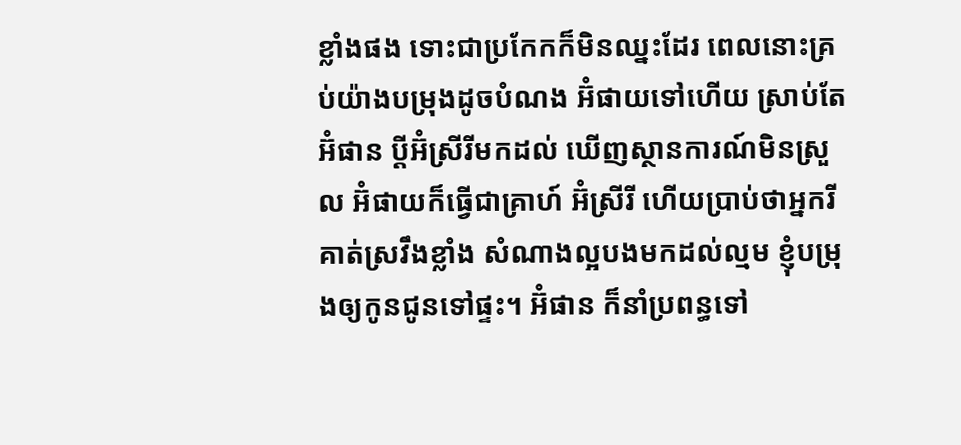ខ្លាំងផង ទោះជាប្រកែកក៏មិនឈ្នះដែរ ពេលនោះគ្រប់យ៉ាងបម្រុងដូចបំណង អ៊ំផាយទៅហើយ ស្រាប់តែអ៊ំផាន ប្ដីអ៊ំស្រីរីមកដល់ ឃើញស្ថានការណ៍មិនស្រួល អ៊ំផាយក៏ធ្វើជាគ្រាហ៍ អ៊ំស្រីរី ហើយប្រាប់ថាអ្នករី គាត់ស្រវឹងខ្លាំង សំណាងល្អបងមកដល់ល្មម ខ្ញុំបម្រុងឲ្យកូនជូនទៅផ្ទះ។ អ៊ំផាន ក៏នាំប្រពន្ធទៅ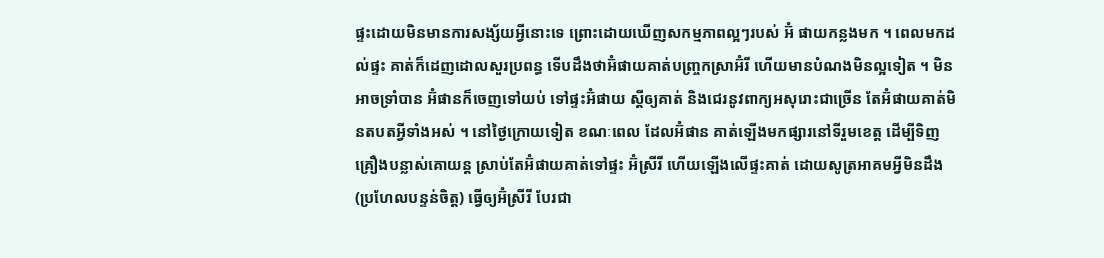ផ្ទះដោយមិនមានការសង្ស័យអ្វីនោះទេ ព្រោះដោយឃើញសកម្មភាពល្អៗរបស់ អ៊ំ ផាយកន្លងមក ។ ពេលមកដល់ផ្ទះ គាត់ក៏ដេញដោលសួរប្រពន្ធ ទើបដឹងថាអ៊ំផាយគាត់បញ្ច្រកស្រាអ៊ំរី ហើយមានបំណងមិនល្អទៀត ។ មិនអាចទ្រាំបាន អ៊ំផានក៏ចេញទៅយប់ ទៅផ្ទះអ៊ំផាយ ស្ដីឲ្យគាត់ និងជេរនូវពាក្យអសុរោះជាច្រើន តែអ៊ំផាយគាត់មិនតបតអ្វីទាំងអស់ ។ នៅថ្ងៃក្រោយទៀត ខណៈពេល ដែលអ៊ំផាន គាត់ឡើងមកផ្សារនៅទីរួមខេត្ត ដើម្បីទិញគ្រឿងបន្លាស់គោយន្ដ ស្រាប់តែអ៊ំផាយគាត់ទៅផ្ទះ អ៊ំស្រីរី ហើយឡើងលើផ្ទះគាត់ ដោយសូត្រអាគមអ្វីមិនដឹង(ប្រហែលបន្ទន់ចិត្ត) ធ្វើឲ្យអ៊ំស្រីរី បែរជា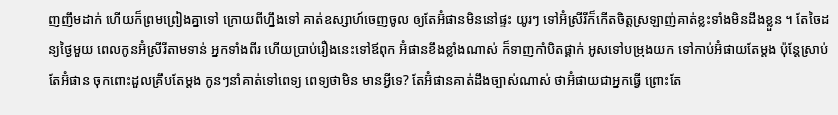ញញឹមដាក់ ហើយក៏ព្រមព្រៀងគ្នាទៅ ក្រោយពីហ្នឹងទៅ គាត់ឧស្សាហ៍ចេញចូល ឲ្យតែអ៊ំផានមិននៅផ្ទះ យូរៗ ទៅអ៊ំស្រីរីក៏កើតចិត្តស្រឡាញ់គាត់ខ្លះទាំងមិនដឹងខ្លួន ។ តែចៃដន្យថ្ងៃមួយ ពេលកូនអ៊ំស្រីរីតាមទាន់ អ្នកទាំងពីរ ហើយប្រាប់រឿងនេះទៅឪពុក អ៊ំផានខឹងខ្លាំងណាស់ ក៏ទាញកាំបិតផ្គាក់ អូសទៅបម្រុងយក ទៅកាប់អ៊ំផាយតែម្ដង ប៉ុន្ដែស្រាប់តែអ៊ំផាន ចុកពោះដួលគ្រឹបតែម្ដង កូនៗនាំគាត់ទៅពេទ្យ ពេទ្យថាមិន មានអ្វីទេ? តែអ៊ំផានគាត់ដឹងច្បាស់ណាស់ ថាអ៊ំផាយជាអ្នកធ្វើ ព្រោះតែ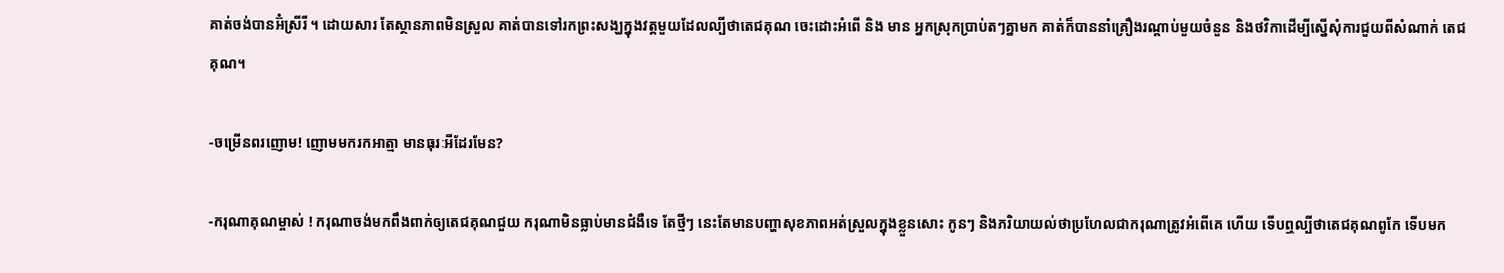គាត់ចង់បានអ៊ំស្រីរី ។ ដោយសារ តែស្ថានភាពមិនស្រួល គាត់បានទៅរកព្រះសង្ឃក្នុងវត្តមួយដែលល្បីថាតេជគុណ ចេះដោះអំពើ និង មាន អ្នកស្រុកប្រាប់តៗគ្នាមក គាត់ក៏បាននាំគ្រឿងរណ្ដាប់មួយចំនួន និងថវិកាដើម្បីស្នើសុំការជួយពីសំណាក់ តេជគុណ។

-ចម្រើនពរញោម! ញោមមករកអាត្មា មានធុរៈអីដែរមែន?

-ករុណាគុណម្ចាស់ ! ករុណាចង់មកពឹងពាក់ឲ្យតេជគុណជួយ ករុណាមិនធ្លាប់មានជំងឺទេ តែថ្មីៗ នេះតែមានបញ្ហាសុខភាពអត់ស្រួលក្នុងខ្លួនសោះ កូនៗ និងភរិយាយល់ថាប្រហែលជាករុណាត្រូវអំពើគេ ហើយ ទើបឮល្បីថាតេជគុណពូកែ ទើបមក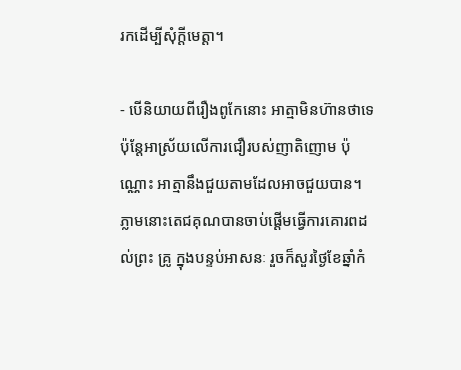រកដើម្បីសុំក្ដីមេត្តា។

- បើនិយាយពីរឿងពូកែនោះ អាត្មាមិនហ៊ានថាទេ ប៉ុន្ដែអាស្រ័យលើការជឿរបស់ញាតិញោម ប៉ុណ្ណោះ អាត្មានឹងជួយតាមដែលអាចជួយបាន។ ភ្លាមនោះតេជគុណបានចាប់ផ្ដើមធ្វើការគោរពដល់ព្រះ គ្រូ ក្នុងបន្ទប់អាសនៈ រួចក៏សួរថ្ងៃខែឆ្នាំកំ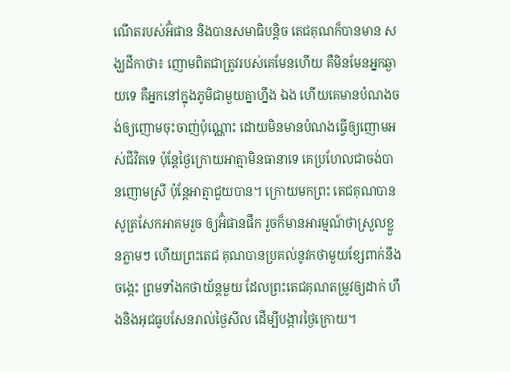ណើតរបស់អ៊ំផាន និងបានសមាធិបន្ដិច តេជគុណក៏បានមាន សង្ឃដីកាថា៖ ញោមពិតជាត្រូវរបស់គេមែនហើយ គឺមិនមែនអ្នកឆ្ងាយទេ គឺអ្នកនៅក្នុងភូមិជាមួយគ្នាហ្នឹង ឯង ហើយគេមានបំណងចង់ឲ្យញោមចុះចាញ់ប៉ុណ្ណោះ ដោយមិនមានបំណងធ្វើឲ្យញោមអស់ជីវិតទេ ប៉ុន្ដែថ្ងៃក្រោយអាត្មាមិនធានាទេ គេប្រហែលជាចង់បានញោមស្រី ប៉ុន្ដែអាត្មាជួយបាន។ ក្រោយមកព្រះ តេជគុណបានសូត្រសែកអាគមរួច ឲ្យអ៊ំផានផឹក រួចក៏មានអារម្មណ៍ថាស្រួលខ្លួនភ្លាមៗ ហើយព្រះតេជ គុណបានប្រគល់នូវកថាមួយខ្សែពាក់នឹងចង្កេះ ព្រមទាំងកថាយ័ន្ដមួយ ដែលព្រះតេជគុណតម្រូវឲ្យដាក់ ហឹងនិងអុជធូបសែនរាល់ថ្ងៃសីល ដើម្បីបង្ការថ្ងៃក្រោយ។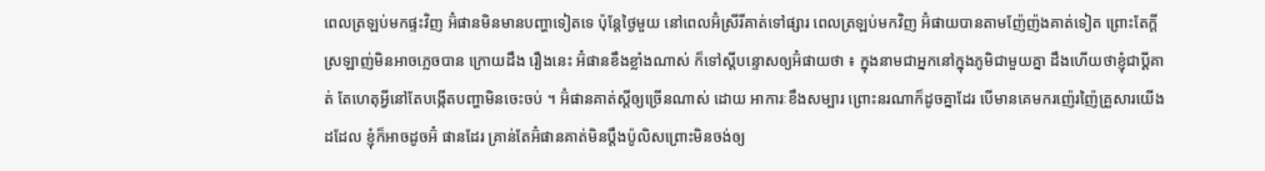ពេលត្រឡប់មកផ្ទះវិញ អ៊ំផានមិនមានបញ្ហាទៀតទេ ប៉ុន្ដែថ្ងៃមួយ នៅពេលអ៊ំស្រីរីគាត់ទៅផ្សារ ពេលត្រឡប់មកវិញ អ៊ំផាយបានតាមញ៉ែញ៉ងគាត់ទៀត ព្រោះតែក្ដីស្រឡាញ់មិនអាចភ្លេចបាន ក្រោយដឹង រឿងនេះ អ៊ំផានខឹងខ្លាំងណាស់ ក៏ទៅស្ដីបន្ទោសឲ្យអ៊ំផាយថា ៖ ក្នុងនាមជាអ្នកនៅក្នុងភូមិជាមួយគ្នា ដឹងហើយថាខ្ញុំជាប្ដីគាត់ តែហេតុអ្វីនៅតែបង្កើតបញ្ហាមិនចេះចប់ ។ អ៊ំផានគាត់ស្ដីឲ្យច្រើនណាស់ ដោយ អាការៈខឹងសម្បារ ព្រោះនរណាក៏ដូចគ្នាដែរ បើមានគេមករញ៉េរញ៉ៃគ្រួសារយើងដដែល ខ្ញុំក៏អាចដូចអ៊ំ ផានដែរ គ្រាន់តែអ៊ំផានគាត់មិនប្ដឹងប៉ូលិសព្រោះមិនចង់ឲ្យ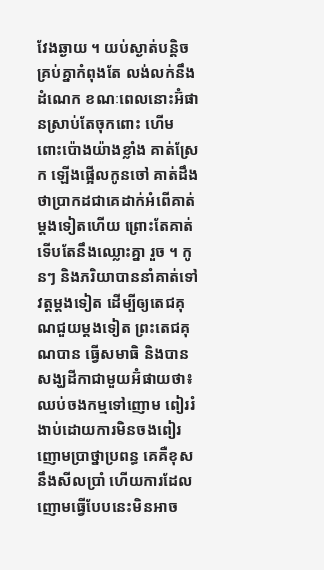វែងឆ្ងាយ ។ យប់ស្ងាត់បន្ដិច គ្រប់គ្នាកំពុងតែ លង់លក់នឹងដំណេក ខណៈពេលនោះអ៊ំផានស្រាប់តែចុកពោះ ហើមពោះប៉ោងយ៉ាងខ្លាំង គាត់ស្រែក ឡើងផ្អើលកូនចៅ គាត់ដឹងថាប្រាកដជាគេដាក់អំពើគាត់ម្ដងទៀតហើយ ព្រោះតែគាត់ទើបតែនឹងឈ្លោះគ្នា រួច ។ កូនៗ និងភរិយាបាននាំគាត់ទៅវត្តម្ដងទៀត ដើម្បីឲ្យតេជគុណជួយម្ដងទៀត ព្រះតេជគុណបាន ធ្វើសមាធិ និងបានសង្ឃដីកាជាមួយអ៊ំផាយថា៖ ឈប់ចងកម្មទៅញោម ពៀររំងាប់ដោយការមិនចងពៀរ ញោមប្រាថ្នាប្រពន្ធ គេគឺខុសនឹងសីលប្រាំ ហើយការដែលញោមធ្វើបែបនេះមិនអាច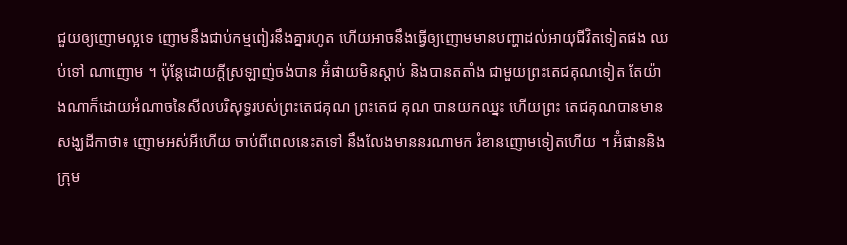ជួយឲ្យញោមល្អទេ ញោមនឹងជាប់កម្មពៀរនឹងគ្នារហូត ហើយអាចនឹងធ្វើឲ្យញោមមានបញ្ហាដល់អាយុជីវិតទៀតផង ឈប់ទៅ ណាញោម ។ ប៉ុន្ដែដោយក្ដីស្រឡាញ់ចង់បាន អ៊ំផាយមិនស្ដាប់ និងបានតតាំង ជាមួយព្រះតេជគុណទៀត តែយ៉ាងណាក៏ដោយអំណាចនៃសីលបរិសុទ្ធរបស់ព្រះតេជគុណ ព្រះតេជ គុណ បានយកឈ្នះ ហើយព្រះ តេជគុណបានមានសង្ឃដីកាថា៖ ញោមអស់អីហើយ ចាប់ពីពេលនេះតទៅ នឹងលែងមាននរណាមក រំខានញោមទៀតហើយ ។ អ៊ំផាននិងក្រុម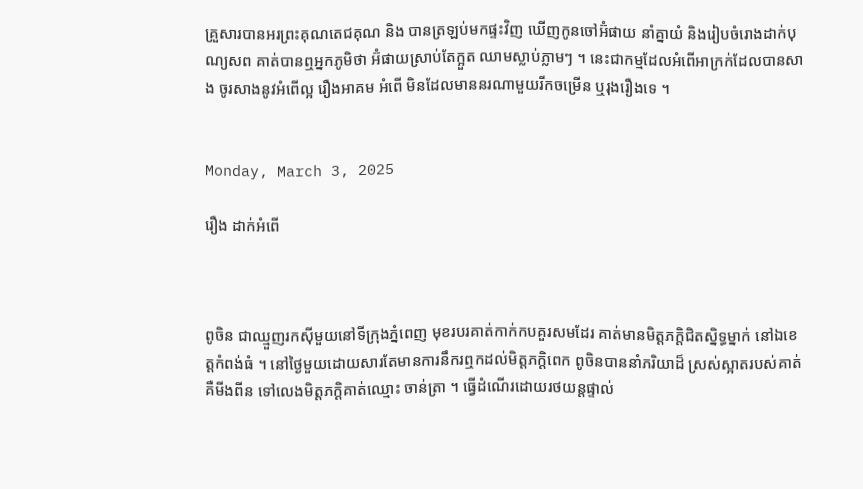គ្រួសារបានអរព្រះគុណតេជគុណ និង បានត្រឡប់មកផ្ទះវិញ ឃើញកូនចៅអ៊ំផាយ នាំគ្នាយំ និងរៀបចំរោងដាក់បុណ្យសព គាត់បានឮអ្នកភូមិថា អ៊ំផាយស្រាប់តែក្អួត ឈាមស្លាប់ភ្លាមៗ ។ នេះជាកម្មដែលអំពើអាក្រក់ដែលបានសាង ចូរសាងនូវអំពើល្អ រឿងអាគម អំពើ មិនដែលមាននរណាមួយរីកចម្រើន ឬរុងរឿងទេ ។


Monday, March 3, 2025

រឿង ដាក់អំពើ



ពូចិន ជាឈ្មួញរកស៊ីមួយនៅទីក្រុងភ្នំពេញ មុខរបរគាត់កាក់កបគួរសមដែរ គាត់មានមិត្តភក្ដិជិតស្និទ្ធម្នាក់ នៅឯខេត្តកំពង់ធំ ។ នៅថ្ងៃមួយដោយសារតែមានការនឹករឮកដល់មិត្តភក្ដិពេក ពូចិនបាននាំភរិយាដ៏ ស្រស់ស្អាតរបស់គាត់គឺមីងពីន ទៅលេងមិត្តភក្ដិគាត់ឈ្មោះ ចាន់ត្រា ។ ធ្វើដំណើរដោយរថយន្ដផ្ទាល់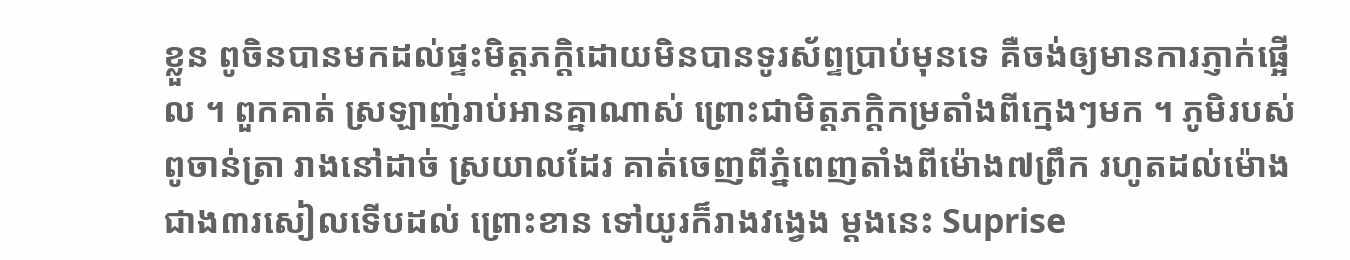ខ្លួន ពូចិនបានមកដល់ផ្ទះមិត្តភក្ដិដោយមិនបានទូរស័ព្ទប្រាប់មុនទេ គឺចង់ឲ្យមានការភ្ញាក់ផ្អើល ។ ពួកគាត់ ស្រឡាញ់រាប់អានគ្នាណាស់ ព្រោះជាមិត្តភក្ដិកម្រតាំងពីក្មេងៗមក ។ ភូមិរបស់ពូចាន់ត្រា រាងនៅដាច់ ស្រយាលដែរ គាត់ចេញពីភ្នំពេញតាំងពីម៉ោង៧ព្រឹក រហូតដល់ម៉ោងជាង៣រសៀលទើបដល់ ព្រោះខាន ទៅយូរក៏រាងវង្វេង ម្ដងនេះ Suprise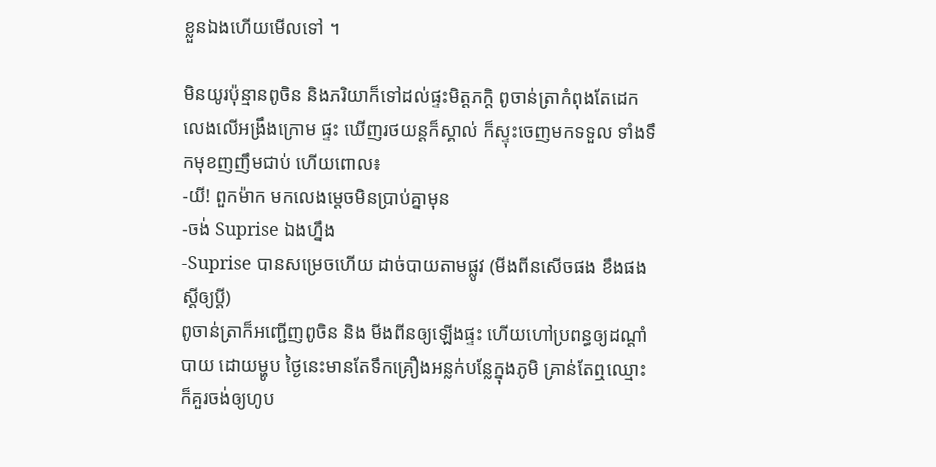ខ្លួនឯងហើយមើលទៅ ។

មិនយូរប៉ុន្មានពូចិន និងភរិយាក៏ទៅដល់ផ្ទះមិត្តភក្ដិ ពូចាន់ត្រាកំពុងតែដេកលេងលើអង្រឹងក្រោម ផ្ទះ ឃើញរថយន្ដក៏ស្គាល់ ក៏ស្ទុះចេញមកទទួល ទាំងទឹកមុខញញឹមជាប់ ហើយពោល៖
-យី! ពួកម៉ាក មកលេងម្ដេចមិនប្រាប់គ្នាមុន
-ចង់ Suprise ឯងហ្នឹង
-Suprise បានសម្រេចហើយ ដាច់បាយតាមផ្លូវ (មីងពីនសើចផង ខឹងផង ស្ដីឲ្យប្ដី)
ពូចាន់ត្រាក៏អញ្ជើញពូចិន និង មីងពីនឲ្យឡើងផ្ទះ ហើយហៅប្រពន្ធឲ្យដណ្ដាំបាយ ដោយម្ហូប ថ្ងៃនេះមានតែទឹកគ្រឿងអន្លក់បន្លែក្នុងភូមិ គ្រាន់តែឮឈ្មោះក៏គួរចង់ឲ្យហូប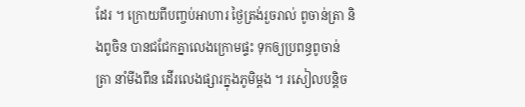ដែរ ។ ក្រោយពីបញ្ចប់អាហារ ថ្ងៃត្រង់រួចរាល់ ពូចាន់ត្រា និងពូចិន បានជជែកគ្នាលេងក្រោមផ្ទះ ទុកឲ្យប្រពន្ធពូចាន់ត្រា នាំមីងពីន ដើរលេងផ្សារក្នុងភូមិម្ដង ។ រសៀលបន្ដិច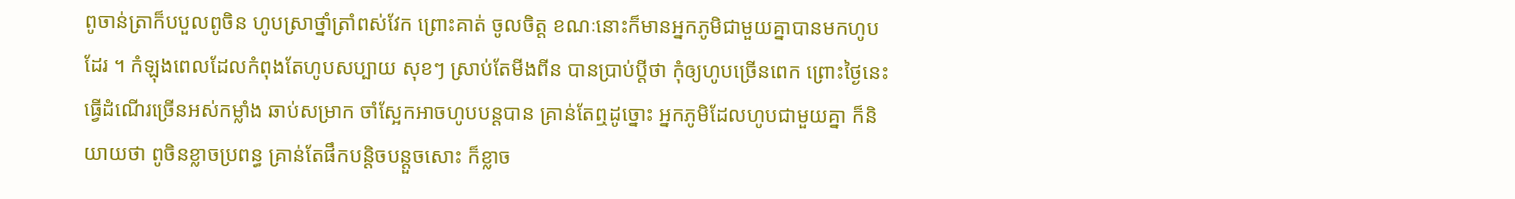ពូចាន់ត្រាក៏បបួលពូចិន ហូបស្រាថ្នាំត្រាំពស់វែក ព្រោះគាត់ ចូលចិត្ត ខណៈនោះក៏មានអ្នកភូមិជាមួយគ្នាបានមកហូបដែរ ។ កំឡុងពេលដែលកំពុងតែហូបសប្បាយ សុខៗ ស្រាប់តែមីងពីន បានប្រាប់ប្ដីថា កុំឲ្យហូបច្រើនពេក ព្រោះថ្ងៃនេះធ្វើដំណើរច្រើនអស់កម្លាំង ឆាប់សម្រាក ចាំស្អែកអាចហូបបន្ដបាន គ្រាន់តែឮដូច្នោះ អ្នកភូមិដែលហូបជាមួយគ្នា ក៏និយាយថា ពូចិនខ្លាចប្រពន្ធ គ្រាន់តែផឹកបន្ដិចបន្ដួចសោះ ក៏ខ្លាច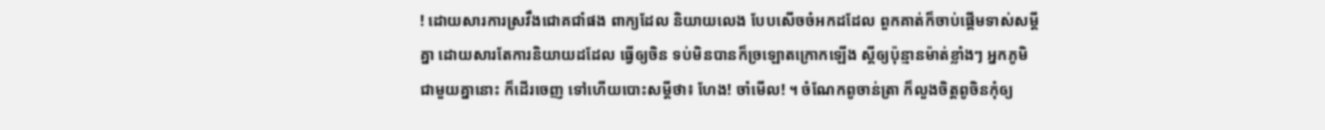! ដោយសារការស្រវឹងជោគជាំផង ពាក្យដែល និយាយលេង បែបសើចចំអកដដែល ពួកគាត់ក៏ចាប់ផ្ដើមទាស់សម្ដីគ្នា ដោយសារតែការនិយាយដដែល ធ្វើឲ្យចិន ទប់មិនបានក៏ច្រឡោតក្រោកឡើង ស្ដីឲ្យប៉ុន្មានម៉ាត់ខ្លាំងៗ អ្នកភូមិជាមួយគ្នានោះ ក៏ដើរចេញ ទៅហើយបោះសម្ដីថា៖ ហែង! ចាំមើល! ។ ចំណែកពូចាន់ត្រា ក៏លួងចិត្តពូចិនកុំឲ្យ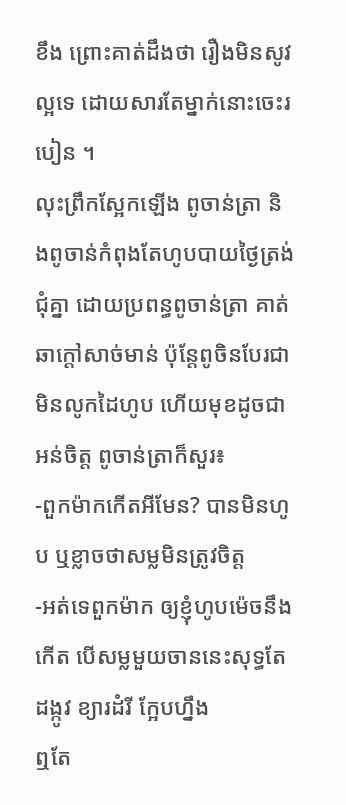ខឹង ព្រោះគាត់ដឹងថា រឿងមិនសូវល្អទេ ដោយសារតែម្នាក់នោះចេះរបៀន ។
លុះព្រឹកស្អែកឡើង ពូចាន់ត្រា និងពូចាន់កំពុងតែហូបបាយថ្ងៃត្រង់ជុំគ្នា ដោយប្រពន្ធពូចាន់ត្រា គាត់ឆាក្ដៅសាច់មាន់ ប៉ុន្ដែពូចិនបែរជាមិនលូកដៃហូប ហើយមុខដូចជាអន់ចិត្ត ពូចាន់ត្រាក៏សួរ៖
-ពួកម៉ាកកើតអីមែន? បានមិនហូប ឬខ្លាចថាសម្លមិនត្រូវចិត្ត
-អត់ទេពួកម៉ាក ឲ្យខ្ញុំហូបម៉េចនឹងកើត បើសម្លមួយចាននេះសុទ្ធតែដង្កូវ ខ្យារដំរី ក្អែបហ្នឹង
ឮតែ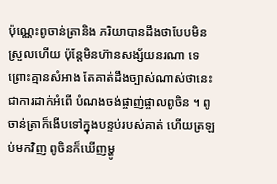ប៉ុណ្ណេះពូចាន់ត្រានិង ភរិយាបានដឹងថាបែបមិនស្រួលហើយ ប៉ុន្ដែមិនហ៊ានសង្ស័យនរណា ទេព្រោះគ្មានសំអាង តែគាត់ដឹងច្បាស់ណាស់ថានេះជាការដាក់អំពើ បំណងចង់ផ្ចាញ់ផ្ចាលពូចិន ។ ពូចាន់ត្រាក៏ងើបទៅក្នុងបន្ទប់របស់គាត់ ហើយត្រឡប់មកវិញ ពូចិនក៏ឃើញម្ហូ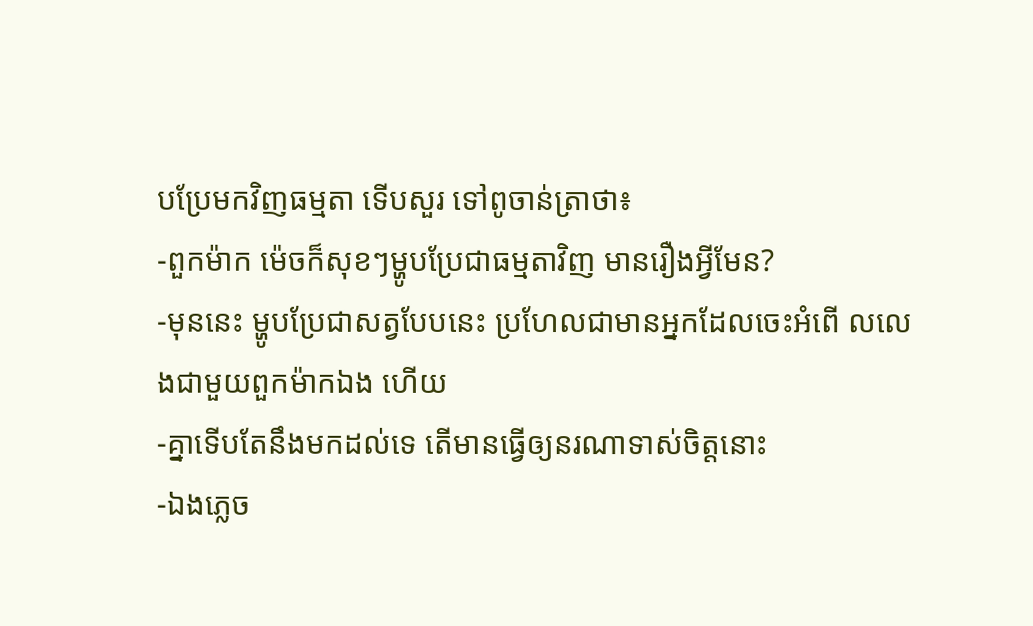បប្រែមកវិញធម្មតា ទើបសួរ ទៅពូចាន់ត្រាថា៖
-ពួកម៉ាក ម៉េចក៏សុខៗម្ហូបប្រែជាធម្មតាវិញ មានរឿងអ្វីមែន?
-មុននេះ ម្ហូបប្រែជាសត្វបែបនេះ ប្រហែលជាមានអ្នកដែលចេះអំពើ លលេងជាមួយពួកម៉ាកឯង ហើយ
-គ្នាទើបតែនឹងមកដល់ទេ តើមានធ្វើឲ្យនរណាទាស់ចិត្តនោះ
-ឯងភ្លេច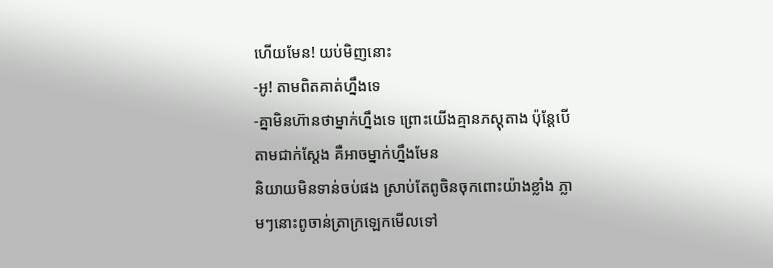ហើយមែន! យប់មិញនោះ
-អូ! តាមពិតគាត់ហ្នឹងទេ
-គ្នាមិនហ៊ានថាម្នាក់ហ្នឹងទេ ព្រោះយើងគ្មានភស្ដុតាង ប៉ុន្ដែបើតាមជាក់ស្ដែង គឺអាចម្នាក់ហ្នឹងមែន
និយាយមិនទាន់ចប់ផង ស្រាប់តែពូចិនចុកពោះយ៉ាងខ្លាំង ភ្លាមៗនោះពូចាន់ត្រាក្រឡេកមើលទៅ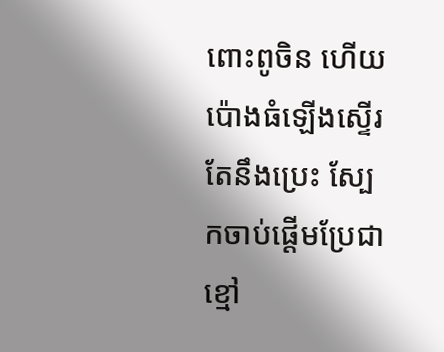ពោះពូចិន ហើយប៉ោងធំឡើងស្ទើរតែនឹងប្រេះ ស្បែកចាប់ផ្ដើមប្រែជាខ្មៅ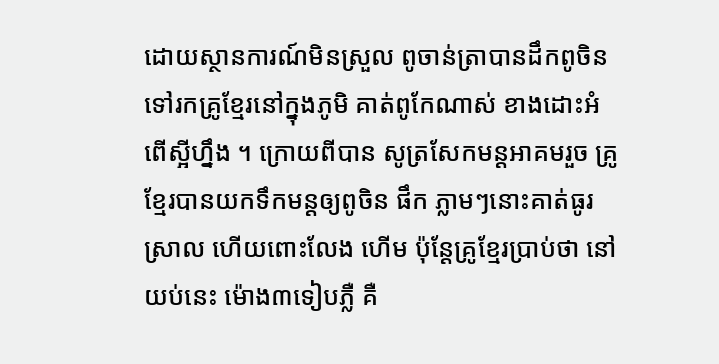ដោយស្ថានការណ៍មិនស្រួល ពូចាន់ត្រាបានដឹកពូចិន ទៅរកគ្រូខ្មែរនៅក្នុងភូមិ គាត់ពូកែណាស់ ខាងដោះអំពើស្អីហ្នឹង ។ ក្រោយពីបាន សូត្រសែកមន្ដអាគមរួច គ្រូខ្មែរបានយកទឹកមន្ដឲ្យពូចិន ផឹក ភ្លាមៗនោះគាត់ធូរស្រាល ហើយពោះលែង ហើម ប៉ុន្ដែគ្រូខ្មែរប្រាប់ថា នៅយប់នេះ ម៉ោង៣ទៀបភ្លឺ គឺ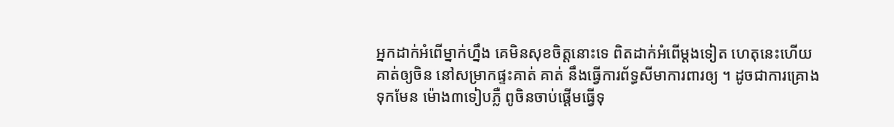អ្នកដាក់អំពើម្នាក់ហ្នឹង គេមិនសុខចិត្តនោះទេ ពិតដាក់អំពើម្ដងទៀត ហេតុនេះហើយ គាត់ឲ្យចិន នៅសម្រាកផ្ទះគាត់ គាត់ នឹងធ្វើការព័ទ្ធសីមាការពារឲ្យ ។ ដូចជាការគ្រោងទុកមែន ម៉ោង៣ទៀបភ្លឺ ពូចិនចាប់ផ្ដើមធ្វើទុ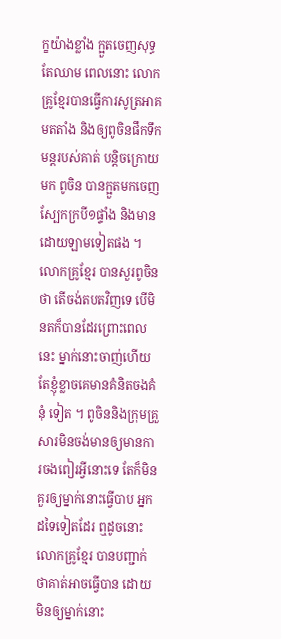ក្ខយ៉ាងខ្លាំង ក្អួតចេញសុទ្ធតែឈាម ពេលនោះ លោកគ្រូខ្មែរបានធ្វើការសូត្រអាគមតតាំង និងឲ្យពូចិនផឹកទឹកមន្ដរបស់គាត់ បន្ដិចក្រោយមក ពូចិន បានក្អួតមកចេញស្បែកក្របី១ផ្ទាំង និងមានដោយឡាមទៀតផង ។ លោកគ្រូខ្មែរ បានសួរពូចិនថា តើចង់តបតវិញទេ បើមិនតក៏បានដែរព្រោះពេលនេះ ម្នាក់នោះចាញ់ហើយ តែខ្ញុំខ្លាចគេមានគំនិតចងគំនុំ ទៀត ។ ពូចិននិងក្រុមគ្រួសារមិនចង់មានឲ្យមានការចងពៀរអ្វីនោះទេ តែក៏មិនគួរឲ្យម្នាក់នោះធ្វើបាប អ្នកដទៃទៀតដែរ ឮដូចនោះលោកគ្រូខ្មែរ បានបញ្ជាក់ថាគាត់អាចធ្វើបាន ដោយមិនឲ្យម្នាក់នោះ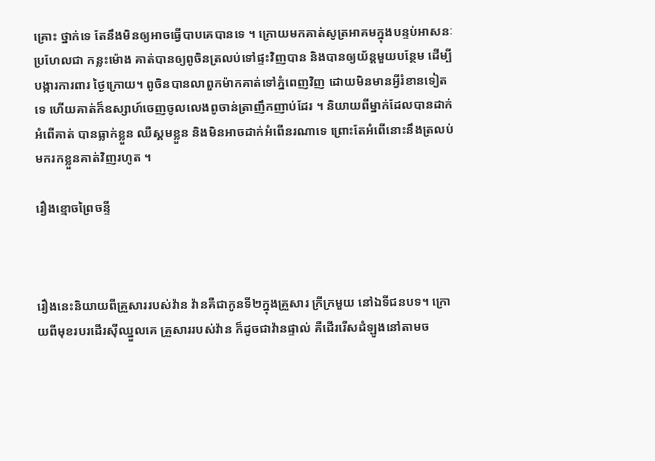គ្រោះ ថ្នាក់ទេ តែនឹងមិនឲ្យអាចធ្វើបាបគេបានទេ ។ ក្រោយមកគាត់សូត្រអាគមក្នុងបន្ទប់អាសនៈប្រហែលជា កន្លះម៉ោង គាត់បានឲ្យពូចិនត្រលប់ទៅផ្ទះវិញបាន និងបានឲ្យយ័ន្ដមួយបន្ថែម ដើម្បីបង្ការការពារ ថ្ងៃក្រោយ។ ពូចិនបានលាពួកម៉ាកគាត់ទៅភ្នំពេញវិញ ដោយមិនមានអ្វីរំខានទៀតទេ ហើយគាត់ក៏ឧស្សាហ៍ចេញចូលលេងពូចាន់ត្រាញឹកញាប់ដែរ ។ និយាយពីម្នាក់ដែលបានដាក់អំពើគាត់ បានធ្លាក់ខ្លួន ឈឺស្គមខ្លួន និងមិនអាចដាក់អំពើនរណាទេ ព្រោះតែអំពើនោះនឹងត្រលប់មករកខ្លួនគាត់វិញរហូត ។

រឿងខ្មោចព្រៃចន្ទី



រឿងនេះនិយាយពីគ្រួសាររបស់វ៉ាន វ៉ានគឺជាកូនទី២ក្នុងគ្រួសារ ក្រីក្រមួយ នៅឯទីជនបទ។ ក្រោយពីមុខរបរដើរស៊ីឈ្នួលគេ គ្រួសាររបស់វ៉ាន ក៏ដូចជាវ៉ានផ្ទាល់ គឺដើររើសដំឡូងនៅតាមច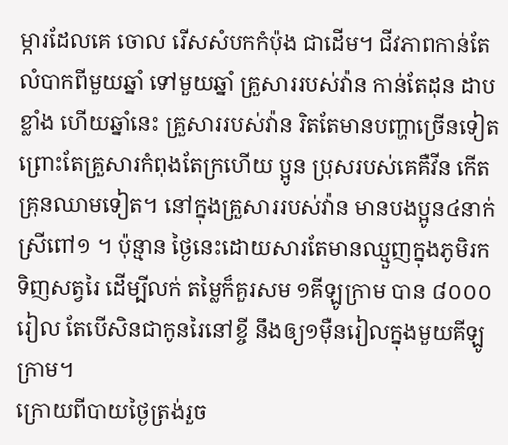ម្ការដែលគេ ចោល រើសសំបកកំប៉ុង ជាដើម។ ជីវភាពកាន់តែលំបាកពីមួយឆ្នាំ ទៅមួយឆ្នាំ គ្រួសាររបស់វ៉ាន កាន់តែដុន ដាបខ្លាំង ហើយឆ្នាំនេះ គ្រួសាររបស់វ៉ាន រិតតែមានបញ្ហាច្រើនទៀត ព្រោះតែគ្រួសារកំពុងតែក្រហើយ ប្អូន ប្រុសរបស់គេគឺវីន កើតគ្រុនឈាមទៀត។ នៅក្នុងគ្រួសាររបស់វ៉ាន មានបងប្អូន៤នាក់ ស្រីពៅ១ ។ ប៉ុន្មាន ថ្ងៃនេះដោយសារតែមានឈ្មួញក្នុងភូមិរកទិញសត្វរៃ ដើម្បីលក់ តម្លៃក៏គួរសម ១គីឡូក្រាម បាន ៨០០០រៀល តែបើសិនជាកូនរៃនៅខ្ចី នឹងឲ្យ១ម៉ឺនរៀលក្នុងមួយគីឡូក្រាម។
ក្រោយពីបាយថ្ងៃត្រង់រួច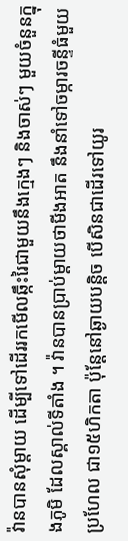វ៉ានបានសុំម្ដាយ ដើម្បីទៅដើររកមើលឆ្កឹះរៃជាមួយនឹងក្មេងៗ និងចាស់ៗ មួយចំនួនក្នុងភូមិ ដែលស្គាល់ទីតាំង ។ វ៉ានបានប្រាប់ម្ដាយថាមីងអាត នឹងនាំទៅចម្ការចន្ទីធំមួយប្រហែល ជា១៥ហិកតា ប៉ុន្ដែនៅឆ្ងាយបន្ដិច បើសិនជាដើរទៅយូរ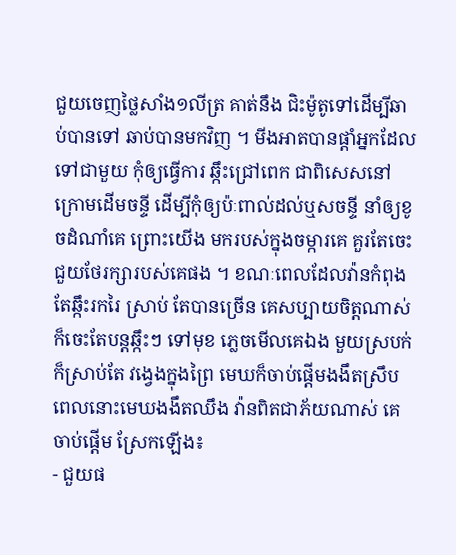ជួយចេញថ្លៃសាំង១លីត្រ គាត់នឹង ជិះម៉ូតូទៅដើម្បីឆាប់បានទៅ ឆាប់បានមកវិញ ។ មីងអាតបានផ្ដាំអ្នកដែលទៅជាមួយ កុំឲ្យធ្វើការ ឆ្កឹះជ្រៅពេក ជាពិសេសនៅក្រោមដើមចន្ទី ដើម្បីកុំឲ្យប៉ៈពាល់ដល់ឬសចន្ទី នាំឲ្យខូចដំណាំគេ ព្រោះយើង មករបស់ក្នុងចម្ការគេ គួរតែចេះជួយថែរក្សារបស់គេផង ។ ខណៈពេលដែលវ៉ានកំពុងតែឆ្កឹះរករៃ ស្រាប់ តែបានច្រើន គេសប្បាយចិត្តណាស់ ក៏ចេះតែបន្ដឆ្កឹះៗ ទៅមុខ ភ្លេចមើលគេឯង មួយស្របក់ក៏ស្រាប់តែ វង្វេងក្នុងព្រៃ មេឃក៏ចាប់ផ្ដើមងងឹតស្រឹប ពេលនោះមេឃងងឹតឈឹង វ៉ានពិតជាភ័យណាស់ គេចាប់ផ្ដើម ស្រែកឡើង៖
- ជួយផ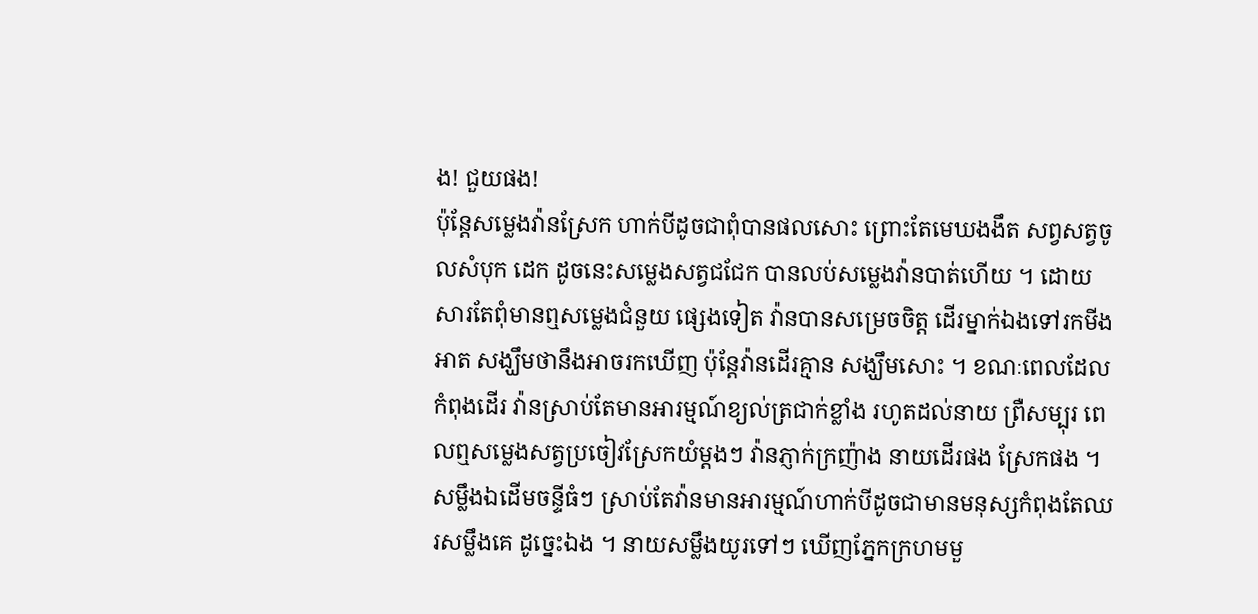ង! ជួយផង!
ប៉ុន្ដែសម្លេងវ៉ានស្រែក ហាក់បីដូចជាពុំបានផលសោះ ព្រោះតែមេឃងងឹត សព្វសត្វចូលសំបុក ដេក ដូចនេះសម្លេងសត្វជជែក បានលប់សម្លេងវ៉ានបាត់ហើយ ។ ដោយសារតែពុំមានឮសម្លេងជំនួយ ផ្សេងទៀត វ៉ានបានសម្រេចចិត្ត ដើរម្នាក់ឯងទៅរកមីងអាត សង្ឃឹមថានឹងអាចរកឃើញ ប៉ុន្ដែវ៉ានដើរគ្មាន សង្ឃឹមសោះ ។ ខណៈពេលដែលកំពុងដើរ វ៉ានស្រាប់តែមានអារម្មណ៍ខ្យល់ត្រជាក់ខ្លាំង រហូតដល់នាយ ព្រឺសម្បុរ ពេលឮសម្លេងសត្វប្រចៀវស្រែកយំម្ដងៗ វ៉ានភ្ញាក់ក្រញ៉ាង នាយដើរផង ស្រែកផង ។
សម្លឹងឯដើមចន្ទីធំៗ ស្រាប់តែវ៉ានមានអារម្មណ៍ហាក់បីដូចជាមានមនុស្សកំពុងតែឈរសម្លឹងគេ ដូច្នេះឯង ។ នាយសម្លឹងយូរទៅៗ ឃើញភ្នែកក្រហមមួ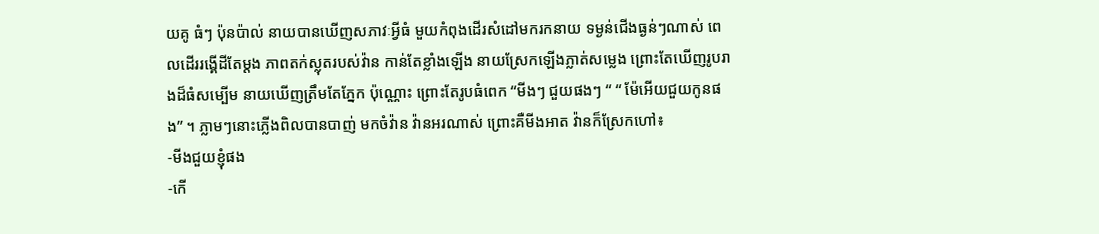យគូ ធំៗ ប៉ុនប៉ាល់ នាយបានឃើញសភាវៈអ្វីធំ មួយកំពុងដើរសំដៅមករកនាយ ទម្ងន់ជើងធ្ងន់ៗណាស់ ពេលដើររង្គើដីតែម្ដង ភាពតក់ស្លុតរបស់វ៉ាន កាន់តែខ្លាំងឡើង នាយស្រែកឡើងភ្លាត់សម្លេង ព្រោះតែឃើញរូបរាងដ៏ធំសម្បើម នាយឃើញត្រឹមតែភ្នែក ប៉ុណ្ណោះ ព្រោះតែរូបធំពេក “មីងៗ ជួយផងៗ “ “ ម៉ែអើយជួយកូនផង” ។ ភ្លាមៗនោះភ្លើងពិលបានបាញ់ មកចំវ៉ាន វ៉ានអរណាស់ ព្រោះគឺមីងអាត វ៉ានក៏ស្រែកហៅ៖
-មីងជួយខ្ញុំផង
-កើ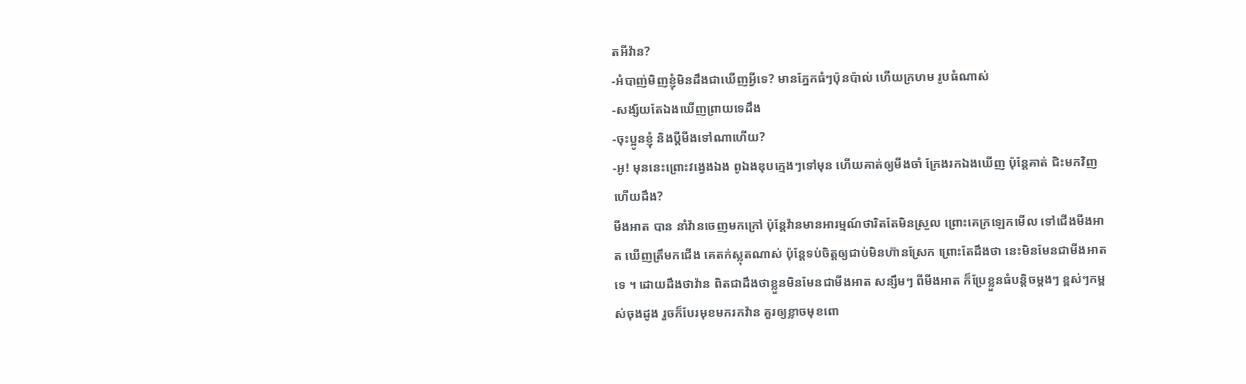តអីវ៉ាន?
-អំបាញ់មិញខ្ញុំមិនដឹងជាឃើញអ្វីទេ? មានភ្នែកធំៗប៉ុនប៉ាល់ ហើយក្រហម រូបធំណាស់
-សង្ស័យតែឯងឃើញព្រាយទេដឹង
-ចុះប្អូនខ្ញុំ និងប្ដីមីងទៅណាហើយ?
-អូ! មុននេះព្រោះវង្វេងឯង ពូឯងឌុបក្មេងៗទៅមុន ហើយគាត់ឲ្យមីងចាំ ក្រែងរកឯងឃើញ ប៉ុន្ដែគាត់ ជិះមកវិញហើយដឹង?
មីងអាត បាន នាំវ៉ានចេញមកក្រៅ ប៉ុន្ដែវ៉ានមានអារម្មណ៍ថារិតតែមិនស្រួល ព្រោះគេក្រឡេកមើល ទៅជើងមីងអាត ឃើញត្រឹមកជើង គេតក់ស្លុតណាស់ ប៉ុន្ដែទប់ចិត្តឲ្យជាប់មិនហ៊ានស្រែក ព្រោះតែដឹងថា នេះមិនមែនជាមីងអាតទេ ។ ដោយដឹងថាវ៉ាន ពិតជាដឹងថាខ្លួនមិនមែនជាមីងអាត សន្សឹមៗ ពីមីងអាត ក៏ប្រែខ្លួនធំបន្ដិចម្ដងៗ ខ្ពស់ៗកម្ពស់ចុងដូង រួចក៏បែរមុខមករកវ៉ាន គួរឲ្យខ្លាចមុខពោ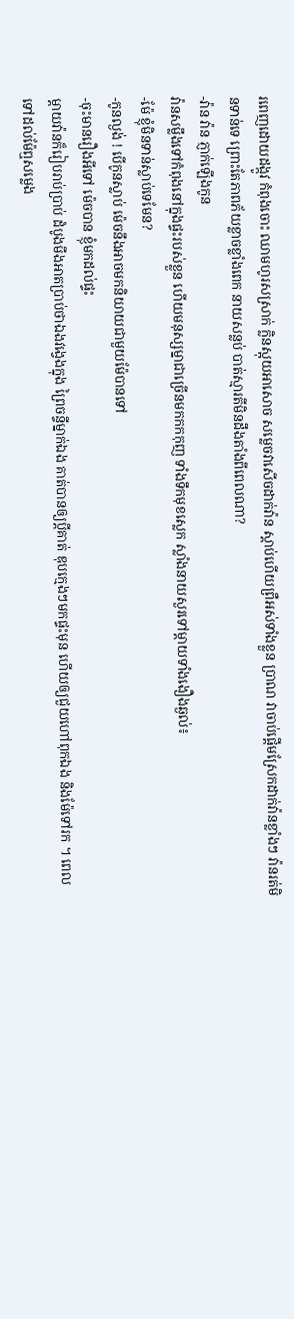រពេញដោយដង្កូវ កំពុងចោះ ឈាមហូរសស្រាក់ ក្លិនស្អុយអាសោច សម្លេចវាសើចដាក់វ៉ាន ស្ដាប់ហើយព្រឺអស់ទាំងខ្លួន ប្រាណ វាចាប់ផ្ដើមស្រែកដាក់វ៉ានខ្លាំងៗ វ៉ានរត់មិនទាន់ទេ ព្រោះតែភាពភ័យខ្លាចខ្លាំងពេក នាយសន្លប់ បាត់ស្មារតីមិនដឹងតាំងពីពេលណា?
-វ៉ាន វ៉ាន ភ្ញាក់ឡើងកូន
វ៉ានសម្លឹងទៅកំពុងនៅក្នុងផ្ទះរបស់ខ្លួន ហើយមនុស្សម្នាជាច្រើនមកកកកុញ ទាំងទឹកមុខស្លេក ស្លាំងនាយសួរទៅម្ដាយទាំងងឿងឆ្ងល់៖
-ម៉ែ ខ្ញុំមិនទាន់ស្លាប់ទេមែន?
-កូនល្ងង់ ! បើកូនស្លាប់ ម៉េចនឹងអាចមកនិយាយជាមួយម៉ែបានទៅ
-ចុះមានរឿងអីទៅ ម៉េចបាន ខ្ញុំមកដល់ផ្ទះ
ម្ដាយវ៉ានក៏រៀបរាប់ប្រាប់ ដំបូងមីងអាតប្រាប់ថាឯងវង្វេងក្នុង ព្រៃចន្ទីម្នាក់ឯង គាត់បានឲ្យប្ដីគាត់ ឌុបក្មេងៗមកផ្ទះមុន ហើយឲ្យជួយហៅពុកឯង និងម៉ែទៅរក ។ ពេលទៅដល់ម៉ែឮសម្លេង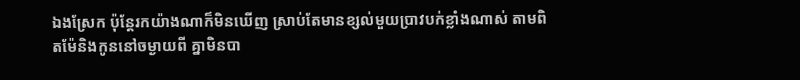ឯងស្រែក ប៉ុន្ដែរកយ៉ាងណាក៏មិនឃើញ ស្រាប់តែមានខ្សល់មួយប្រាវបក់ខ្លាំងណាស់ តាមពិតម៉ែនិងកូននៅចម្ងាយពី គ្នាមិនបា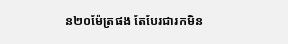ន២០ម៉ែត្រផង តែបែរជារកមិន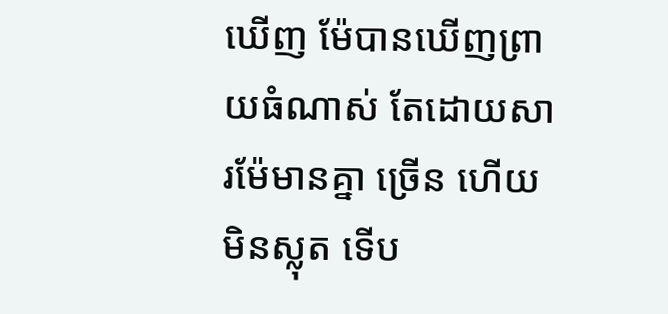ឃើញ ម៉ែបានឃើញព្រាយធំណាស់ តែដោយសារម៉ែមានគ្នា ច្រើន ហើយមិនស្លុត ទើប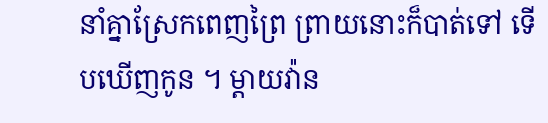នាំគ្នាស្រែកពេញព្រៃ ព្រាយនោះក៏បាត់ទៅ ទើបឃើញកូន ។ ម្ដាយវ៉ាន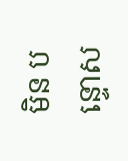មិន បន្ទោស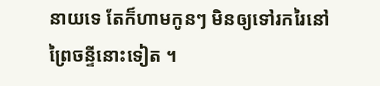នាយទេ តែក៏ហាមកូនៗ មិនឲ្យទៅរករៃនៅព្រៃចន្ទីនោះទៀត ។